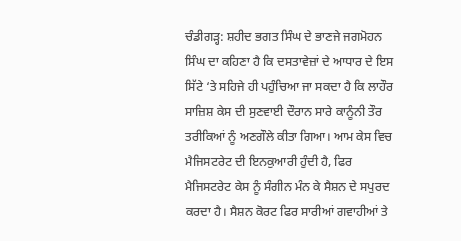ਚੰਡੀਗੜ੍ਹ: ਸ਼ਹੀਦ ਭਗਤ ਸਿੰਘ ਦੇ ਭਾਣਜੇ ਜਗਮੋਹਨ ਸਿੰਘ ਦਾ ਕਹਿਣਾ ਹੈ ਕਿ ਦਸਤਾਵੇਜ਼ਾਂ ਦੇ ਆਧਾਰ ਦੇ ਇਸ ਸਿੱਟੇ ‘ਤੇ ਸਹਿਜੇ ਹੀ ਪਹੁੰਚਿਆ ਜਾ ਸਕਦਾ ਹੈ ਕਿ ਲਾਹੌਰ ਸਾਜ਼ਿਸ਼ ਕੇਸ ਦੀ ਸੁਣਵਾਈ ਦੌਰਾਨ ਸਾਰੇ ਕਾਨੂੰਨੀ ਤੌਰ ਤਰੀਕਿਆਂ ਨੂੰ ਅਣਗੌਲੇ ਕੀਤਾ ਗਿਆ। ਆਮ ਕੇਸ ਵਿਚ ਮੈਜਿਸਟਰੇਟ ਦੀ ਇਨਕੁਆਰੀ ਹੁੰਦੀ ਹੈ, ਫਿਰ ਮੈਜਿਸਟਰੇਟ ਕੇਸ ਨੂੰ ਸੰਗੀਨ ਮੰਨ ਕੇ ਸੈਸ਼ਨ ਦੇ ਸਪੁਰਦ ਕਰਦਾ ਹੈ। ਸੈਸ਼ਨ ਕੋਰਟ ਫਿਰ ਸਾਰੀਆਂ ਗਵਾਹੀਆਂ ਤੇ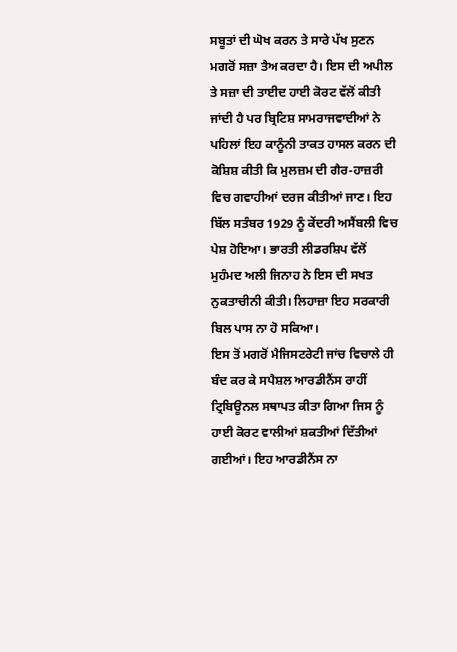ਸਬੂਤਾਂ ਦੀ ਘੋਖ ਕਰਨ ਤੇ ਸਾਰੇ ਪੱਖ ਸੁਣਨ ਮਗਰੋਂ ਸਜ਼ਾ ਤੈਅ ਕਰਦਾ ਹੈ। ਇਸ ਦੀ ਅਪੀਲ ਤੇ ਸਜ਼ਾ ਦੀ ਤਾਈਦ ਹਾਈ ਕੋਰਟ ਵੱਲੋਂ ਕੀਤੀ ਜਾਂਦੀ ਹੈ ਪਰ ਬ੍ਰਿਟਿਸ਼ ਸਾਮਰਾਜਵਾਦੀਆਂ ਨੇ ਪਹਿਲਾਂ ਇਹ ਕਾਨੂੰਨੀ ਤਾਕਤ ਹਾਸਲ ਕਰਨ ਦੀ ਕੋਸ਼ਿਸ਼ ਕੀਤੀ ਕਿ ਮੁਲਜ਼ਮ ਦੀ ਗੈਰ-ਹਾਜ਼ਰੀ ਵਿਚ ਗਵਾਹੀਆਂ ਦਰਜ ਕੀਤੀਆਂ ਜਾਣ। ਇਹ ਬਿੱਲ ਸਤੰਬਰ 1929 ਨੂੰ ਕੇਂਦਰੀ ਅਸੈਂਬਲੀ ਵਿਚ ਪੇਸ਼ ਹੋਇਆ। ਭਾਰਤੀ ਲੀਡਰਸ਼ਿਪ ਵੱਲੋਂ ਮੁਹੰਮਦ ਅਲੀ ਜਿਨਾਹ ਨੇ ਇਸ ਦੀ ਸਖਤ ਨੁਕਤਾਚੀਨੀ ਕੀਤੀ। ਲਿਹਾਜ਼ਾ ਇਹ ਸਰਕਾਰੀ ਬਿਲ ਪਾਸ ਨਾ ਹੋ ਸਕਿਆ।
ਇਸ ਤੋਂ ਮਗਰੋਂ ਮੈਜਿਸਟਰੇਟੀ ਜਾਂਚ ਵਿਚਾਲੇ ਹੀ ਬੰਦ ਕਰ ਕੇ ਸਪੈਸ਼ਲ ਆਰਡੀਨੈਂਸ ਰਾਹੀਂ ਟ੍ਰਿਬਿਊਨਲ ਸਥਾਪਤ ਕੀਤਾ ਗਿਆ ਜਿਸ ਨੂੰ ਹਾਈ ਕੋਰਟ ਵਾਲੀਆਂ ਸ਼ਕਤੀਆਂ ਦਿੱਤੀਆਂ ਗਈਆਂ। ਇਹ ਆਰਡੀਨੈਂਸ ਨਾ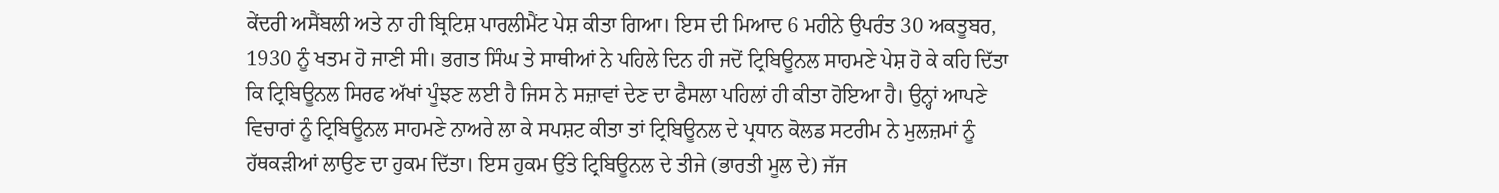ਕੇਂਦਰੀ ਅਸੈਂਬਲੀ ਅਤੇ ਨਾ ਹੀ ਬ੍ਰਿਟਿਸ਼ ਪਾਰਲੀਮੈਂਟ ਪੇਸ਼ ਕੀਤਾ ਗਿਆ। ਇਸ ਦੀ ਮਿਆਦ 6 ਮਹੀਨੇ ਉਪਰੰਤ 30 ਅਕਤੂਬਰ, 1930 ਨੂੰ ਖਤਮ ਹੋ ਜਾਣੀ ਸੀ। ਭਗਤ ਸਿੰਘ ਤੇ ਸਾਥੀਆਂ ਨੇ ਪਹਿਲੇ ਦਿਨ ਹੀ ਜਦੋਂ ਟ੍ਰਿਬਿਊਨਲ ਸਾਹਮਣੇ ਪੇਸ਼ ਹੋ ਕੇ ਕਹਿ ਦਿੱਤਾ ਕਿ ਟ੍ਰਿਬਿਊਨਲ ਸਿਰਫ ਅੱਖਾਂ ਪੂੰਝਣ ਲਈ ਹੈ ਜਿਸ ਨੇ ਸਜ਼ਾਵਾਂ ਦੇਣ ਦਾ ਫੈਸਲਾ ਪਹਿਲਾਂ ਹੀ ਕੀਤਾ ਹੋਇਆ ਹੈ। ਉਨ੍ਹਾਂ ਆਪਣੇ ਵਿਚਾਰਾਂ ਨੂੰ ਟ੍ਰਿਬਿਊਨਲ ਸਾਹਮਣੇ ਨਾਅਰੇ ਲਾ ਕੇ ਸਪਸ਼ਟ ਕੀਤਾ ਤਾਂ ਟ੍ਰਿਬਿਊਨਲ ਦੇ ਪ੍ਰਧਾਨ ਕੋਲਡ ਸਟਰੀਮ ਨੇ ਮੁਲਜ਼ਮਾਂ ਨੂੰ ਹੱਥਕੜੀਆਂ ਲਾਉਣ ਦਾ ਹੁਕਮ ਦਿੱਤਾ। ਇਸ ਹੁਕਮ ਉੱਤੇ ਟ੍ਰਿਬਿਊਨਲ ਦੇ ਤੀਜੇ (ਭਾਰਤੀ ਮੂਲ ਦੇ) ਜੱਜ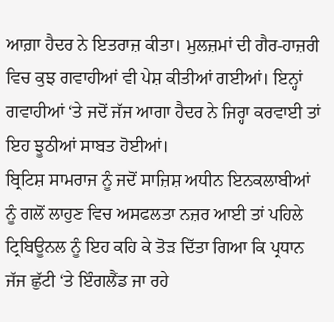ਆਗ਼ਾ ਹੈਦਰ ਨੇ ਇਤਰਾਜ਼ ਕੀਤਾ। ਮੁਲਜ਼ਮਾਂ ਦੀ ਗੈਰ-ਹਾਜ਼ਰੀ ਵਿਚ ਕੁਝ ਗਵਾਹੀਆਂ ਵੀ ਪੇਸ਼ ਕੀਤੀਆਂ ਗਈਆਂ। ਇਨ੍ਹਾਂ ਗਵਾਹੀਆਂ ‘ਤੇ ਜਦੋਂ ਜੱਜ ਆਗਾ ਹੈਦਰ ਨੇ ਜਿਰ੍ਹਾ ਕਰਵਾਈ ਤਾਂ ਇਹ ਝੂਠੀਆਂ ਸਾਬਤ ਹੋਈਆਂ।
ਬ੍ਰਿਟਿਸ਼ ਸਾਮਰਾਜ ਨੂੰ ਜਦੋਂ ਸਾਜ਼ਿਸ਼ ਅਧੀਨ ਇਨਕਲਾਬੀਆਂ ਨੂੰ ਗਲੋਂ ਲਾਹੁਣ ਵਿਚ ਅਸਫਲਤਾ ਨਜ਼ਰ ਆਈ ਤਾਂ ਪਹਿਲੇ ਟ੍ਰਿਬਿਊਨਲ ਨੂੰ ਇਹ ਕਹਿ ਕੇ ਤੋੜ ਦਿੱਤਾ ਗਿਆ ਕਿ ਪ੍ਰਧਾਨ ਜੱਜ ਛੁੱਟੀ ‘ਤੇ ਇੰਗਲੈਂਡ ਜਾ ਰਹੇ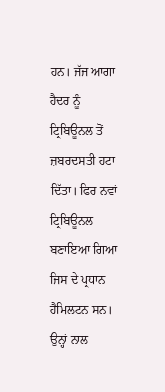ਹਨ। ਜੱਜ ਆਗਾ ਹੈਦਰ ਨੂੰ ਟ੍ਰਿਬਿਊਨਲ ਤੋਂ ਜ਼ਬਰਦਸਤੀ ਹਟਾ ਦਿੱਤਾ। ਫਿਰ ਨਵਾਂ ਟ੍ਰਿਬਿਊਨਲ ਬਣਾਇਆ ਗਿਆ ਜਿਸ ਦੇ ਪ੍ਰਧਾਨ ਹੈਮਿਲਟਨ ਸਨ। ਉਨ੍ਹਾਂ ਨਾਲ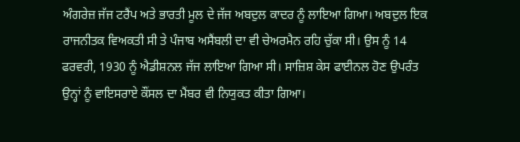ਅੰਗਰੇਜ਼ ਜੱਜ ਟਰੈਂਪ ਅਤੇ ਭਾਰਤੀ ਮੂਲ ਦੇ ਜੱਜ ਅਬਦੁਲ ਕਾਦਰ ਨੂੰ ਲਾਇਆ ਗਿਆ। ਅਬਦੁਲ ਇਕ ਰਾਜਨੀਤਕ ਵਿਅਕਤੀ ਸੀ ਤੇ ਪੰਜਾਬ ਅਸੈਂਬਲੀ ਦਾ ਵੀ ਚੇਅਰਮੈਨ ਰਹਿ ਚੁੱਕਾ ਸੀ। ਉਸ ਨੂੰ 14 ਫਰਵਰੀ, 1930 ਨੂੰ ਐਡੀਸ਼ਨਲ ਜੱਜ ਲਾਇਆ ਗਿਆ ਸੀ। ਸਾਜ਼ਿਸ਼ ਕੇਸ ਫਾਈਨਲ ਹੋਣ ਉਪਰੰਤ ਉਨ੍ਹਾਂ ਨੂੰ ਵਾਇਸਰਾਏ ਕੌਂਸਲ ਦਾ ਮੈਂਬਰ ਵੀ ਨਿਯੁਕਤ ਕੀਤਾ ਗਿਆ।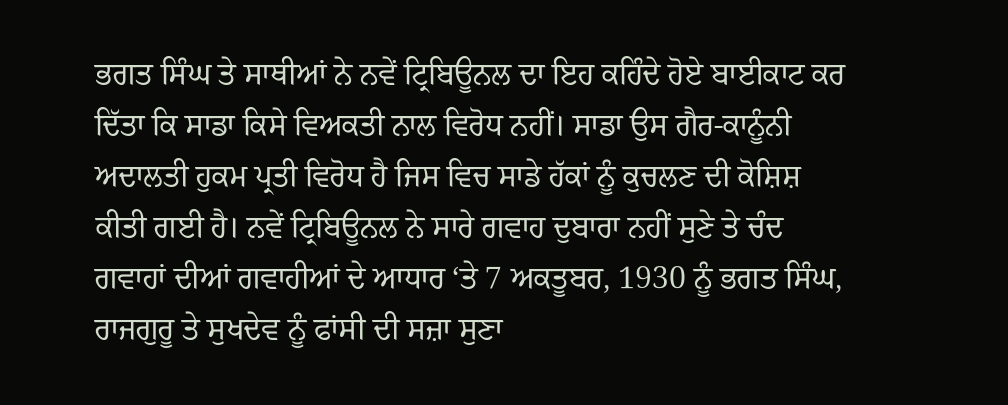ਭਗਤ ਸਿੰਘ ਤੇ ਸਾਥੀਆਂ ਨੇ ਨਵੇਂ ਟ੍ਰਿਬਿਊਨਲ ਦਾ ਇਹ ਕਹਿੰਦੇ ਹੋਏ ਬਾਈਕਾਟ ਕਰ ਦਿੱਤਾ ਕਿ ਸਾਡਾ ਕਿਸੇ ਵਿਅਕਤੀ ਨਾਲ ਵਿਰੋਧ ਨਹੀਂ। ਸਾਡਾ ਉਸ ਗੈਰ-ਕਾਨੂੰਨੀ ਅਦਾਲਤੀ ਹੁਕਮ ਪ੍ਰਤੀ ਵਿਰੋਧ ਹੈ ਜਿਸ ਵਿਚ ਸਾਡੇ ਹੱਕਾਂ ਨੂੰ ਕੁਚਲਣ ਦੀ ਕੋਸ਼ਿਸ਼ ਕੀਤੀ ਗਈ ਹੈ। ਨਵੇਂ ਟ੍ਰਿਬਿਊਨਲ ਨੇ ਸਾਰੇ ਗਵਾਹ ਦੁਬਾਰਾ ਨਹੀਂ ਸੁਣੇ ਤੇ ਚੰਦ ਗਵਾਹਾਂ ਦੀਆਂ ਗਵਾਹੀਆਂ ਦੇ ਆਧਾਰ ‘ਤੇ 7 ਅਕਤੂਬਰ, 1930 ਨੂੰ ਭਗਤ ਸਿੰਘ, ਰਾਜਗੁਰੂ ਤੇ ਸੁਖਦੇਵ ਨੂੰ ਫਾਂਸੀ ਦੀ ਸਜ਼ਾ ਸੁਣਾ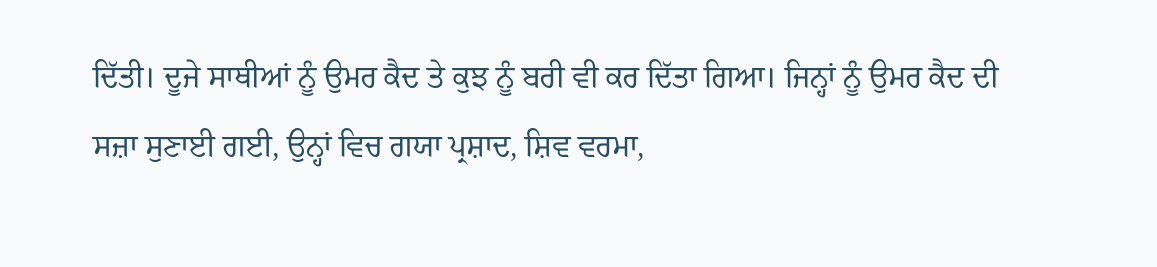ਦਿੱਤੀ। ਦੂਜੇ ਸਾਥੀਆਂ ਨੂੰ ਉਮਰ ਕੈਦ ਤੇ ਕੁਝ ਨੂੰ ਬਰੀ ਵੀ ਕਰ ਦਿੱਤਾ ਗਿਆ। ਜਿਨ੍ਹਾਂ ਨੂੰ ਉਮਰ ਕੈਦ ਦੀ ਸਜ਼ਾ ਸੁਣਾਈ ਗਈ, ਉਨ੍ਹਾਂ ਵਿਚ ਗਯਾ ਪ੍ਰਸ਼ਾਦ, ਸ਼ਿਵ ਵਰਮਾ,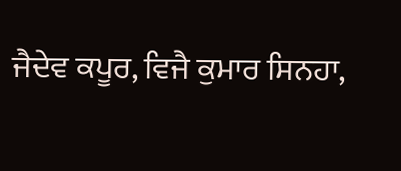ਜੈਦੇਵ ਕਪੂਰ, ਵਿਜੈ ਕੁਮਾਰ ਸਿਨਹਾ,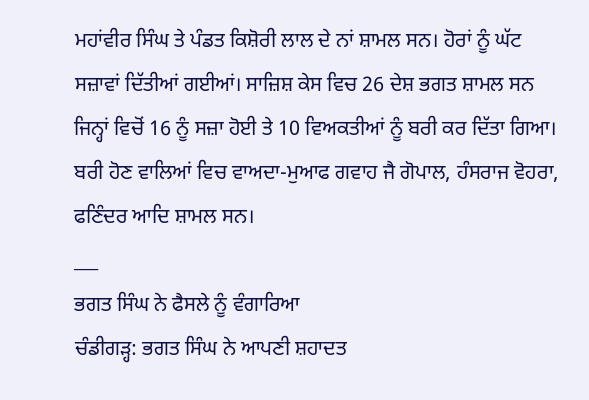ਮਹਾਂਵੀਰ ਸਿੰਘ ਤੇ ਪੰਡਤ ਕਿਸ਼ੋਰੀ ਲਾਲ ਦੇ ਨਾਂ ਸ਼ਾਮਲ ਸਨ। ਹੋਰਾਂ ਨੂੰ ਘੱਟ ਸਜ਼ਾਵਾਂ ਦਿੱਤੀਆਂ ਗਈਆਂ। ਸਾਜ਼ਿਸ਼ ਕੇਸ ਵਿਚ 26 ਦੇਸ਼ ਭਗਤ ਸ਼ਾਮਲ ਸਨ ਜਿਨ੍ਹਾਂ ਵਿਚੋਂ 16 ਨੂੰ ਸਜ਼ਾ ਹੋਈ ਤੇ 10 ਵਿਅਕਤੀਆਂ ਨੂੰ ਬਰੀ ਕਰ ਦਿੱਤਾ ਗਿਆ। ਬਰੀ ਹੋਣ ਵਾਲਿਆਂ ਵਿਚ ਵਾਅਦਾ-ਮੁਆਫ ਗਵਾਹ ਜੈ ਗੋਪਾਲ, ਹੰਸਰਾਜ ਵੋਹਰਾ, ਫਣਿੰਦਰ ਆਦਿ ਸ਼ਾਮਲ ਸਨ।
___
ਭਗਤ ਸਿੰਘ ਨੇ ਫੈਸਲੇ ਨੂੰ ਵੰਗਾਰਿਆ
ਚੰਡੀਗੜ੍ਹ: ਭਗਤ ਸਿੰਘ ਨੇ ਆਪਣੀ ਸ਼ਹਾਦਤ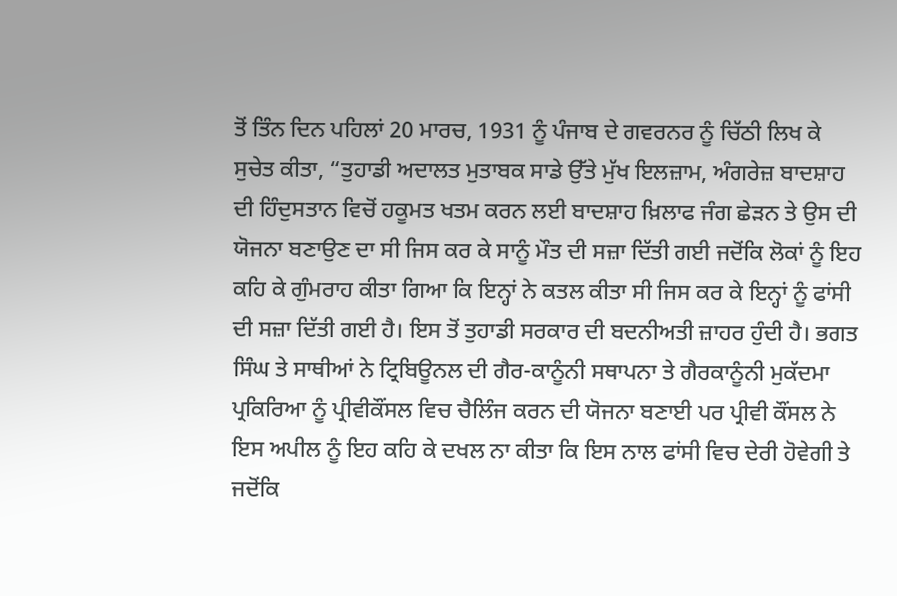ਤੋਂ ਤਿੰਨ ਦਿਨ ਪਹਿਲਾਂ 20 ਮਾਰਚ, 1931 ਨੂੰ ਪੰਜਾਬ ਦੇ ਗਵਰਨਰ ਨੂੰ ਚਿੱਠੀ ਲਿਖ ਕੇ ਸੁਚੇਤ ਕੀਤਾ, “ਤੁਹਾਡੀ ਅਦਾਲਤ ਮੁਤਾਬਕ ਸਾਡੇ ਉੱਤੇ ਮੁੱਖ ਇਲਜ਼ਾਮ, ਅੰਗਰੇਜ਼ ਬਾਦਸ਼ਾਹ ਦੀ ਹਿੰਦੁਸਤਾਨ ਵਿਚੋਂ ਹਕੂਮਤ ਖਤਮ ਕਰਨ ਲਈ ਬਾਦਸ਼ਾਹ ਖ਼ਿਲਾਫ ਜੰਗ ਛੇੜਨ ਤੇ ਉਸ ਦੀ ਯੋਜਨਾ ਬਣਾਉਣ ਦਾ ਸੀ ਜਿਸ ਕਰ ਕੇ ਸਾਨੂੰ ਮੌਤ ਦੀ ਸਜ਼ਾ ਦਿੱਤੀ ਗਈ ਜਦੋਂਕਿ ਲੋਕਾਂ ਨੂੰ ਇਹ ਕਹਿ ਕੇ ਗੁੰਮਰਾਹ ਕੀਤਾ ਗਿਆ ਕਿ ਇਨ੍ਹਾਂ ਨੇ ਕਤਲ ਕੀਤਾ ਸੀ ਜਿਸ ਕਰ ਕੇ ਇਨ੍ਹਾਂ ਨੂੰ ਫਾਂਸੀ ਦੀ ਸਜ਼ਾ ਦਿੱਤੀ ਗਈ ਹੈ। ਇਸ ਤੋਂ ਤੁਹਾਡੀ ਸਰਕਾਰ ਦੀ ਬਦਨੀਅਤੀ ਜ਼ਾਹਰ ਹੁੰਦੀ ਹੈ। ਭਗਤ ਸਿੰਘ ਤੇ ਸਾਥੀਆਂ ਨੇ ਟ੍ਰਿਬਿਊਨਲ ਦੀ ਗੈਰ-ਕਾਨੂੰਨੀ ਸਥਾਪਨਾ ਤੇ ਗੈਰਕਾਨੂੰਨੀ ਮੁਕੱਦਮਾ ਪ੍ਰਕਿਰਿਆ ਨੂੰ ਪ੍ਰੀਵੀਕੌਂਸਲ ਵਿਚ ਚੈਲਿੰਜ ਕਰਨ ਦੀ ਯੋਜਨਾ ਬਣਾਈ ਪਰ ਪ੍ਰੀਵੀ ਕੌਂਸਲ ਨੇ ਇਸ ਅਪੀਲ ਨੂੰ ਇਹ ਕਹਿ ਕੇ ਦਖਲ ਨਾ ਕੀਤਾ ਕਿ ਇਸ ਨਾਲ ਫਾਂਸੀ ਵਿਚ ਦੇਰੀ ਹੋਵੇਗੀ ਤੇ ਜਦੋਂਕਿ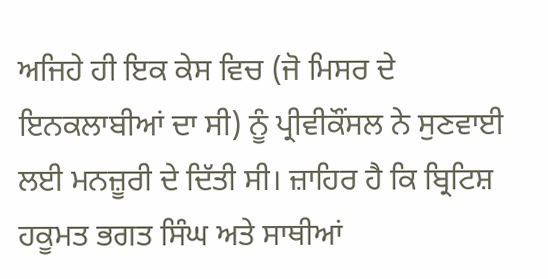ਅਜਿਹੇ ਹੀ ਇਕ ਕੇਸ ਵਿਚ (ਜੋ ਮਿਸਰ ਦੇ ਇਨਕਲਾਬੀਆਂ ਦਾ ਸੀ) ਨੂੰ ਪ੍ਰੀਵੀਕੌਂਸਲ ਨੇ ਸੁਣਵਾਈ ਲਈ ਮਨਜ਼ੂਰੀ ਦੇ ਦਿੱਤੀ ਸੀ। ਜ਼ਾਹਿਰ ਹੈ ਕਿ ਬ੍ਰਿਟਿਸ਼ ਹਕੂਮਤ ਭਗਤ ਸਿੰਘ ਅਤੇ ਸਾਥੀਆਂ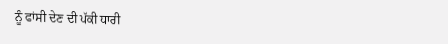ਨੂੰ ਫਾਂਸੀ ਦੇਣ ਦੀ ਪੱਕੀ ਧਾਰੀ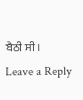ਬੈਠੀ ਸੀ।
Leave a Reply